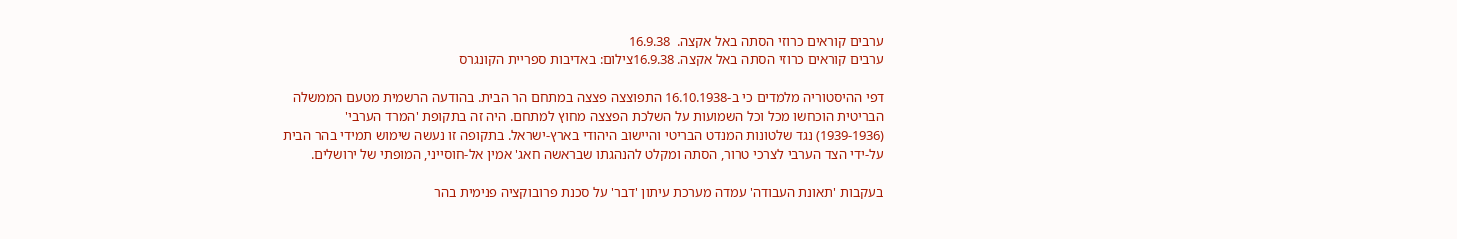ערבים קוראים כרוזי הסתה באל אקצה.  16.9.38
ערבים קוראים כרוזי הסתה באל אקצה. 16.9.38צילום: באדיבות ספריית הקונגרס

דפי ההיסטוריה מלמדים כי ב-16.10.1938 התפוצצה פצצה במתחם הר הבית. בהודעה הרשמית מטעם הממשלה הבריטית הוכחשו מכל וכל השמועות על השלכת הפצצה מחוץ למתחם. היה זה בתקופת 'המרד הערבי' (1939-1936) נגד שלטונות המנדט הבריטי והיישוב היהודי בארץ-ישראל. בתקופה זו נעשה שימוש תמידי בהר הבית על-ידי הצד הערבי לצרכי טרור, הסתה ומקלט להנהגתו שבראשה חאג' אמין אל-חוסייני, המופתי של ירושלים.

בעקבות 'תאונת העבודה' עמדה מערכת עיתון 'דבר' על סכנת פרובוקציה פנימית בהר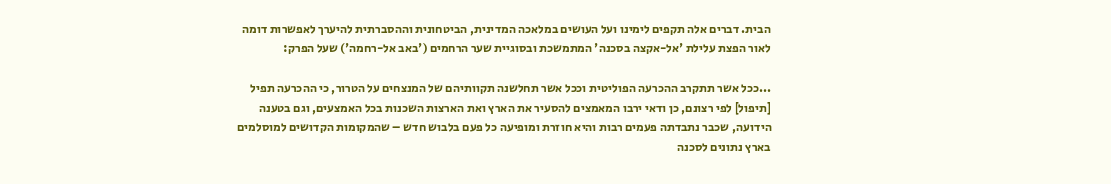הבית. דברים אלה תקפים לימינו ועל העושים במלאכה המדינית, הביטחונית וההסברתית להיערך לאפשרות דומה לאור הפצת עלילת 'אל-אקצה בסכנה' המתמשכת ובסוגיית שער הרחמים ('באב אל-רחמה') שעל הפרק:

...ככל אשר תתקרב ההכרעה הפוליטית וככל אשר תחלשנה תקוותיהם של המנצחים על הטרור, כי ההכרעה תפיל [תיפול] לפי רצונם, כן ודאי ירבו המאמצים להסעיר את הארץ ואת הארצות השכנות בכל האמצעים, וגם בטענה הידועה, שכבר נתבדתה פעמים רבות והיא חוזרת ומופיעה כל פעם בלבוש חדש – שהמקומות הקדושים למוסלמים בארץ נתונים לסכנה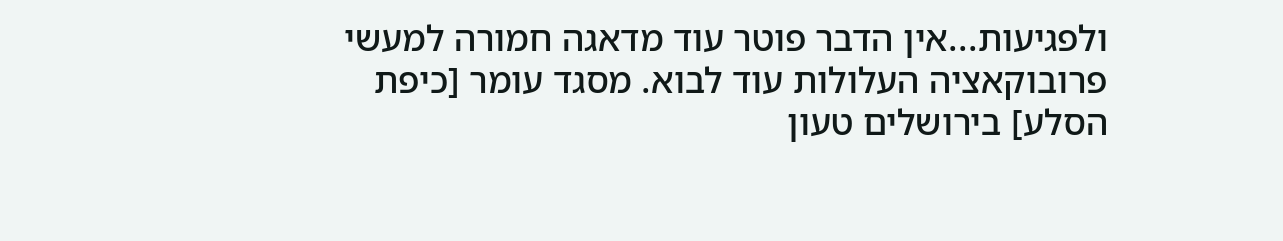ולפגיעות...אין הדבר פוטר עוד מדאגה חמורה למעשי פרובוקאציה העלולות עוד לבוא. מסגד עומר [כיפת הסלע] בירושלים טעון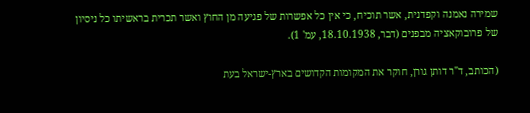שמירה נאמנה וקפדנית, אשר תוכיח, כי אין כל אפשרות של פגיעה מן החוץ ואשר תכרית בראשיתו כל ניסיון של פרובוקאציה מבפנים (דבר, 18.10.1938, עמ' 1).

(הכותב, ד"ר דותן גורן, חוקר את המקומות הקדושים בארץ-ישראל בעת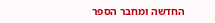החדשה ומחבר הספר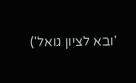'ובא לציון גואל')